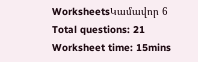WorksheetsԿամավոր 6
Total questions: 21
Worksheet time: 15mins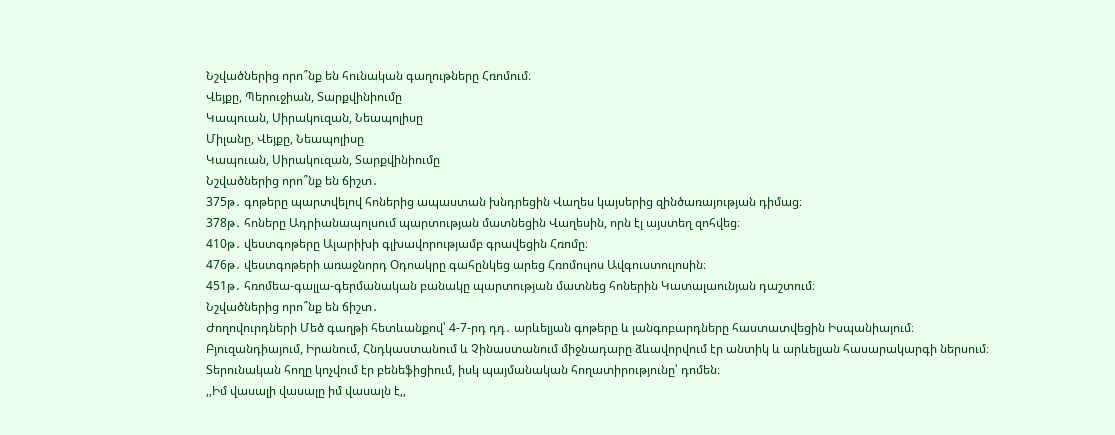Նշվածներից որո՞նք են հունական գաղութները Հռոմում։
Վեյքը, Պերուջիան, Տարքվինիումը
Կապուան, Սիրակուզան, Նեապոլիսը
Միլանը, Վեյքը, Նեապոլիսը
Կապուան, Սիրակուզան, Տարքվինիումը
Նշվածներից որո՞նք են ճիշտ․
375թ․ գոթերը պարտվելով հոներից ապաստան խնդրեցին Վաղես կայսերից զինծառայության դիմաց։
378թ․ հոները Ադրիանապոլսում պարտության մատնեցին Վաղեսին, որն էլ այստեղ զոհվեց։
410թ․ վեստգոթերը Ալարիխի գլխավորությամբ գրավեցին Հռոմը։
476թ․ վեստգոթերի առաջնորդ Օդոակրը գահընկեց արեց Հռոմուլոս Ավգուստուլոսին։
451թ․ հռոմեա-գալլա-գերմանական բանակը պարտության մատնեց հոներին Կատալաունյան դաշտում։
Նշվածներից որո՞նք են ճիշտ․
Ժողովուրդների Մեծ գաղթի հետևանքով՝ 4-7-րդ դդ․ արևելյան գոթերը և լանգոբարդները հաստատվեցին Իսպանիայում։
Բյուզանդիայում, Իրանում, Հնդկաստանում և Չինաստանում միջնադարը ձևավորվում էր անտիկ և արևելյան հասարակարգի ներսում։
Տերունական հողը կոչվում էր բենեֆիցիում, իսկ պայմանական հողատիրությունը՝ դոմեն։
,,Իմ վասալի վասալը իմ վասալն է,,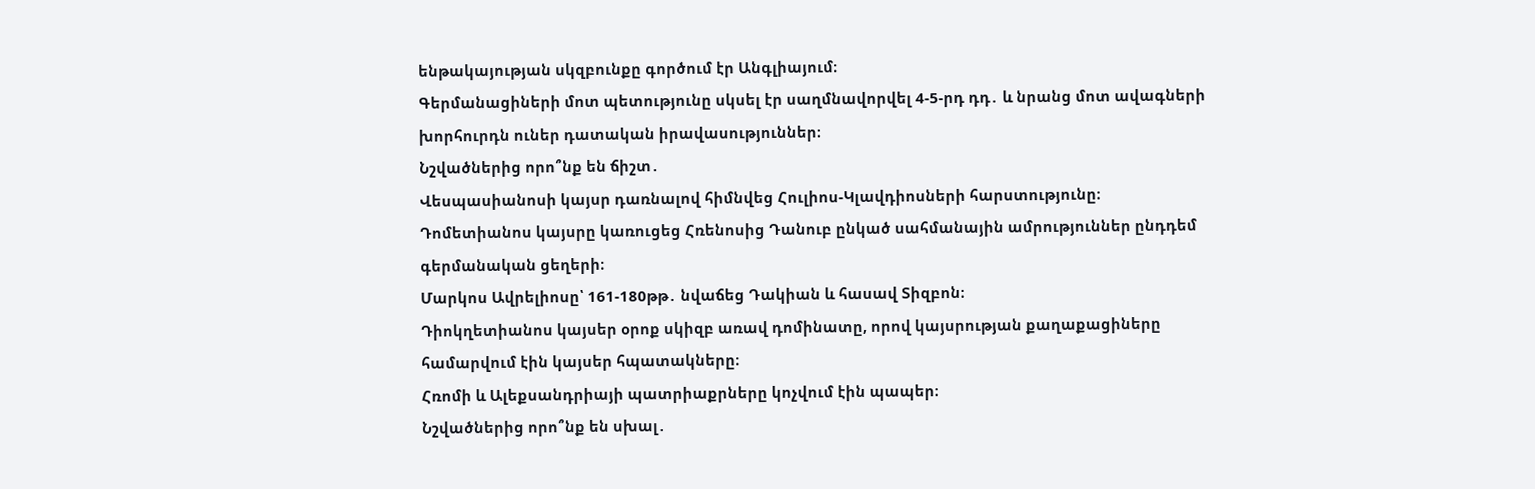ենթակայության սկզբունքը գործում էր Անգլիայում։
Գերմանացիների մոտ պետությունը սկսել էր սաղմնավորվել 4-5-րդ դդ․ և նրանց մոտ ավագների խորհուրդն ուներ դատական իրավասություններ։
Նշվածներից որո՞նք են ճիշտ․
Վեսպասիանոսի կայսր դառնալով հիմնվեց Հուլիոս-Կլավդիոսների հարստությունը։
Դոմետիանոս կայսրը կառուցեց Հռենոսից Դանուբ ընկած սահմանային ամրություններ ընդդեմ գերմանական ցեղերի։
Մարկոս Ավրելիոսը՝ 161-180թթ․ նվաճեց Դակիան և հասավ Տիզբոն։
Դիոկղետիանոս կայսեր օրոք սկիզբ առավ դոմինատը, որով կայսրության քաղաքացիները համարվում էին կայսեր հպատակները։
Հռոմի և Ալեքսանդրիայի պատրիաքրները կոչվում էին պապեր։
Նշվածներից որո՞նք են սխալ․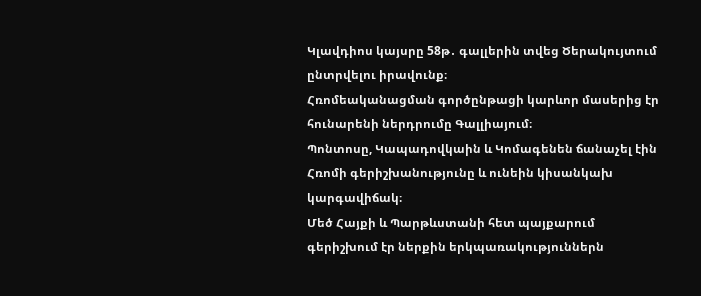Կլավդիոս կայսրը 58թ․ գալլերին տվեց Ծերակույտում ընտրվելու իրավունք։
Հռոմեականացման գործընթացի կարևոր մասերից էր հունարենի ներդրումը Գալլիայում։
Պոնտոսը, Կապադովկաին և Կոմագենեն ճանաչել էին Հռոմի գերիշխանությունը և ունեին կիսանկախ կարգավիճակ։
Մեծ Հայքի և Պարթևստանի հետ պայքարում գերիշխում էր ներքին երկպառակություններն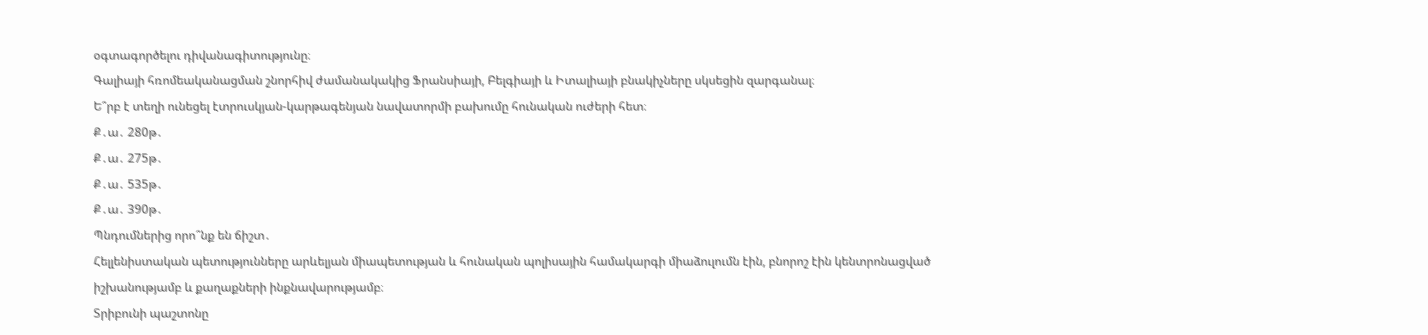օգտագործելու դիվանագիտությունը։
Գալիայի հռոմեականացման շնորհիվ ժամանակակից Ֆրանսիայի, Բելգիայի և Իտալիայի բնակիչները սկսեցին զարգանալ։
Ե՞րբ է տեղի ունեցել էտրուսկյան-կարթագենյան նավատորմի բախումը հունական ուժերի հետ։
Ք․ա․ 280թ․
Ք․ա․ 275թ․
Ք․ա․ 535թ․
Ք․ա․ 390թ․
Պնդումներից որո՞նք են ճիշտ․
Հելլենիստական պետությունները արևելյան միապետության և հունական պոլիսային համակարգի միաձուլումն էին, բնորոշ էին կենտրոնացված իշխանությամբ և քաղաքների ինքնավարությամբ։
Տրիբունի պաշտոնը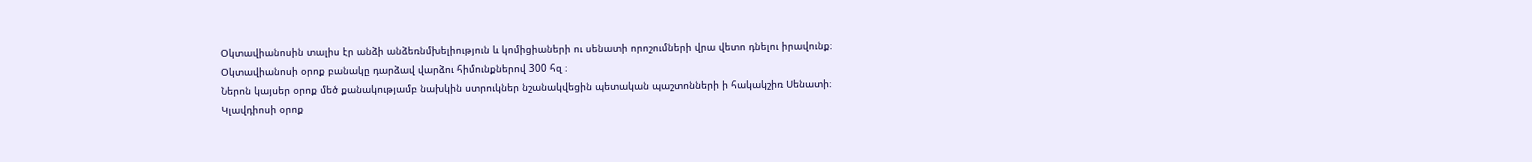Օկտավիանոսին տալիս էր անձի անձեռնմխելիություն և կոմիցիաների ու սենատի որոշումների վրա վետո դնելու իրավունք։
Օկտավիանոսի օրոք բանակը դարձավ վարձու հիմունքներով 300 հզ ։
Ներոն կայսեր օրոք մեծ քանակությամբ նախկին ստրուկներ նշանակվեցին պետական պաշտոնների ի հակակշիռ Սենատի։
Կլավդիոսի օրոք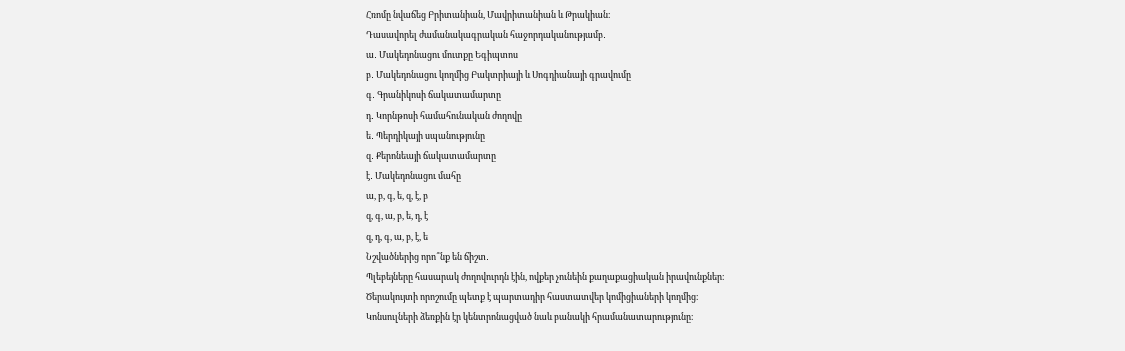Հռոմը նվաճեց Բրիտանիան, Մավրիտանիան և Թրակիան։
Դասավորել ժամանակագրական հաջորդականությամբ․
ա․ Մակեդոնացու մուտքը Եգիպտոս
բ․ Մակեդոնացու կողմից Բակտրիայի և Սոգդիանայի գրավումը
գ․ Գրանիկոսի ճակատամարտը
դ․ Կորնթոսի համահունական ժողովը
ե․ Պերդիկայի սպանությունը
զ․ Քերոնեայի ճակատամարտը
է․ Մակեդոնացու մահը
ա, բ, գ, ե, զ, է, բ
զ, գ, ա, բ, ե, դ, է
զ, դ, գ, ա, բ, է, ե
Նշվածներից որո՞նք են ճիշտ․
Պլեբեյները հասարակ ժողովուրդն էին, ովքեր չունեին քաղաքացիական իրավունքներ։
Ծերակույտի որոշումը պետք է պարտադիր հաստատվեր կոմիցիաների կողմից։
Կոնսուլների ձեռքին էր կենտրոնացված նաև բանակի հրամանատարությունը։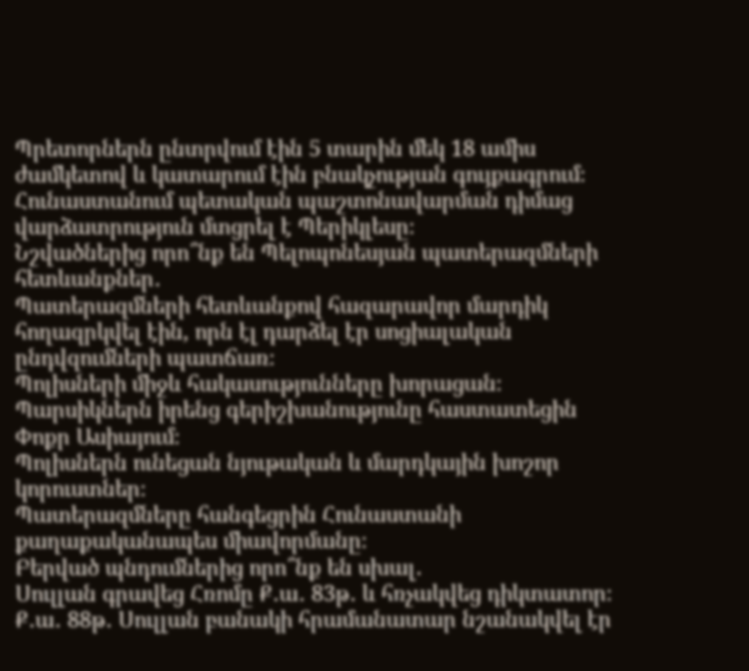Պրետորներն ընտրվում էին 5 տարին մեկ 18 ամիս ժամկետով և կատարում էին բնակչության գույքագրում։
Հունաստանում պետական պաշտոնավարման դիմաց վարձատրություն մտցրել է Պերիկլեսը։
Նշվածներից որո՞նք են Պելոպոնեսյան պատերազմների հետևանքներ․
Պատերազմների հետևանքով հազարավոր մարդիկ հողազրկվել էին, որն էլ դարձել էր սոցիալական ընդվզումների պատճառ։
Պոլիսների միջև հակասությունները խորացան։
Պարսիկներն իրենց գերիշխանությունը հաստատեցին Փոքր Ասիայում։
Պոլիսներն ունեցան նյութական և մարդկային խոշոր կորուստներ։
Պատերազմները հանգեցրին Հունաստանի քաղաքականապես միավորմանը։
Բերված պնդումներից որո՞նք են սխալ․
Սուլլան գրավեց Հռոմը Ք․ա․ 83թ․ և հռչակվեց դիկտատոր։
Ք․ա․ 88թ․ Սուլլան բանակի հրամանատար նշանակվել էր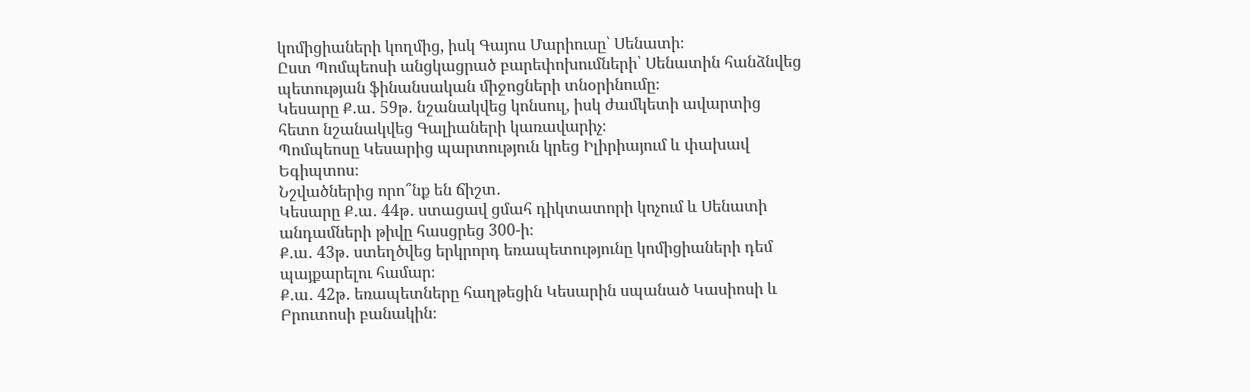կոմիցիաների կողմից, իսկ Գայոս Մարիուսը՝ Սենատի։
Ըստ Պոմպեոսի անցկացրած բարեփոխումների՝ Սենատին հանձնվեց պետության ֆինանսական միջոցների տնօրինումը։
Կեսարը Ք․ա․ 59թ․ նշանակվեց կոնսուլ, իսկ ժամկետի ավարտից հետո նշանակվեց Գալիաների կառավարիչ։
Պոմպեոսը Կեսարից պարտություն կրեց Իլիրիայում և փախավ Եգիպտոս։
Նշվածներից որո՞նք են ճիշտ․
Կեսարը Ք․ա․ 44թ․ ստացավ ցմահ դիկտատորի կոչում և Սենատի անդամների թիվը հասցրեց 300-ի։
Ք․ա․ 43թ․ ստեղծվեց երկրորդ եռապետությունը կոմիցիաների դեմ պայքարելու համար։
Ք․ա․ 42թ․ եռապետները հաղթեցին Կեսարին սպանած Կասիոսի և Բրուտոսի բանակին։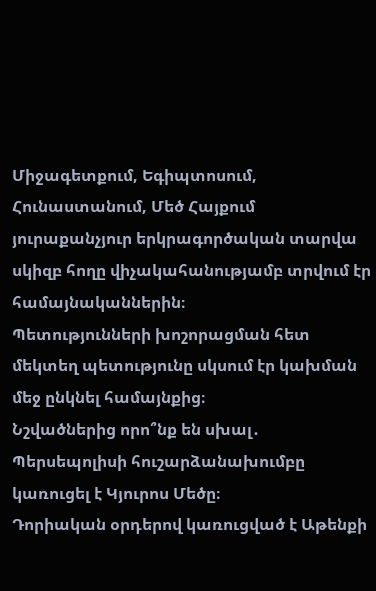Միջագետքում, Եգիպտոսում, Հունաստանում, Մեծ Հայքում յուրաքանչյուր երկրագործական տարվա սկիզբ հողը վիչակահանությամբ տրվում էր համայնականներին։
Պետությունների խոշորացման հետ մեկտեղ պետությունը սկսում էր կախման մեջ ընկնել համայնքից։
Նշվածներից որո՞նք են սխալ․
Պերսեպոլիսի հուշարձանախումբը կառուցել է Կյուրոս Մեծը։
Դորիական օրդերով կառուցված է Աթենքի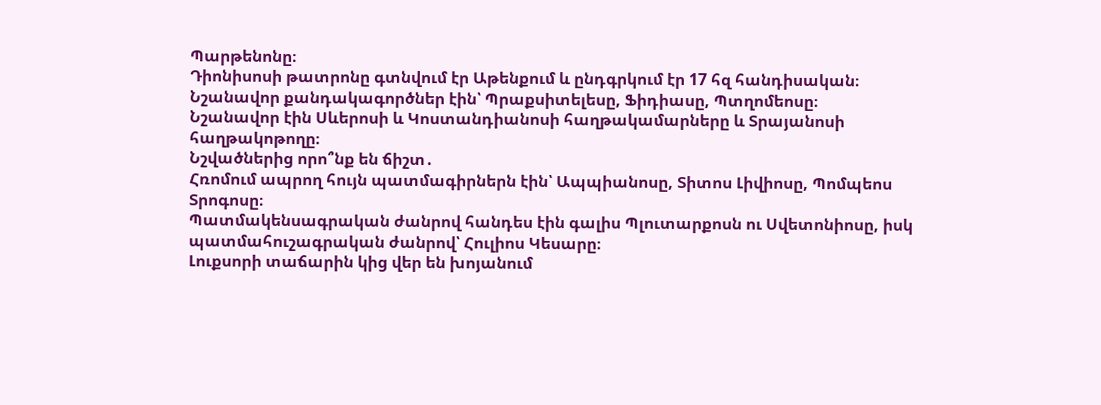Պարթենոնը։
Դիոնիսոսի թատրոնը գտնվում էր Աթենքում և ընդգրկում էր 17 հզ հանդիսական։
Նշանավոր քանդակագործներ էին՝ Պրաքսիտելեսը, Ֆիդիասը, Պտղոմեոսը։
Նշանավոր էին Սևերոսի և Կոստանդիանոսի հաղթակամարները և Տրայանոսի հաղթակոթողը։
Նշվածներից որո՞նք են ճիշտ․
Հռոմում ապրող հույն պատմագիրներն էին՝ Ապպիանոսը, Տիտոս Լիվիոսը, Պոմպեոս Տրոգոսը։
Պատմակենսագրական ժանրով հանդես էին գալիս Պլուտարքոսն ու Սվետոնիոսը, իսկ պատմահուշագրական ժանրով՝ Հուլիոս Կեսարը։
Լուքսորի տաճարին կից վեր են խոյանում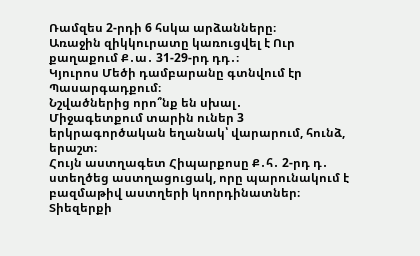Ռամզես 2-րդի 6 հսկա արձանները։
Առաջին զիկկուրատը կառուցվել է Ուր քաղաքում Ք․ա․ 31-29-րդ դդ․։
Կյուրոս Մեծի դամբարանը գտնվում էր Պասարգադքում։
Նշվածներից որո՞նք են սխալ․
Միջագետքում տարին ուներ 3 երկրագործական եղանակ՝ վարարում, հունձ, երաշտ։
Հույն աստղագետ Հիպարքոսը Ք․հ․ 2-րդ դ․ ստեղծեց աստղացուցակ, որը պարունակում է բազմաթիվ աստղերի կոորդինատներ։
Տիեզերքի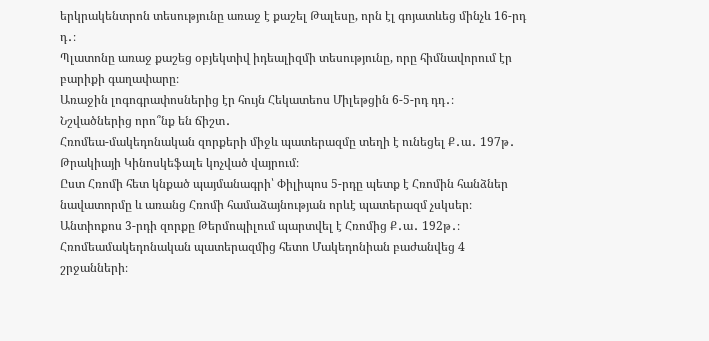երկրակենտրոն տեսությունը առաջ է քաշել Թալեսը, որն էլ գոյատևեց մինչև 16-րդ դ․։
Պլատոնը առաջ քաշեց օբյեկտիվ իդեալիզմի տեսությունը, որը հիմնավորում էր բարիքի գաղափարը։
Առաջին լոգոգրափոսներից էր հույն Հեկատեոս Միլեթցին 6-5-րդ դդ․։
Նշվածներից որո՞նք են ճիշտ․
Հռոմեա-մակեդոնական զորքերի միջև պատերազմը տեղի է ունեցել Ք․ա․ 197թ․ Թրակիայի Կինոսկեֆալե կոչված վայրում։
Ըստ Հռոմի հետ կնքած պայմանագրի՝ Փիլիպոս 5-րդը պետք է Հռոմին հանձներ նավատորմը և առանց Հռոմի համաձայնության որևէ պատերազմ չսկսեր։
Անտիոքոս 3-րդի զորքը Թերմոպիլում պարտվել է Հռոմից Ք․ա․ 192թ․։
Հռոմեամակեդոնական պատերազմից հետո Մակեդոնիան բաժանվեց 4 շրջանների։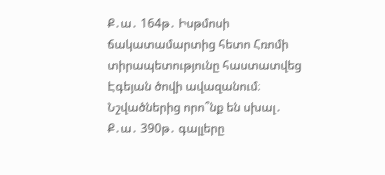Ք․ա․ 164թ․ Իսթմոսի ճակատամարտից հետո Հռոմի տիրապետությունը հաստատվեց Էգեյան ծովի ավազանում։
Նշվածներից որո՞նք են սխալ․
Ք․ա․ 390թ․ գալլերը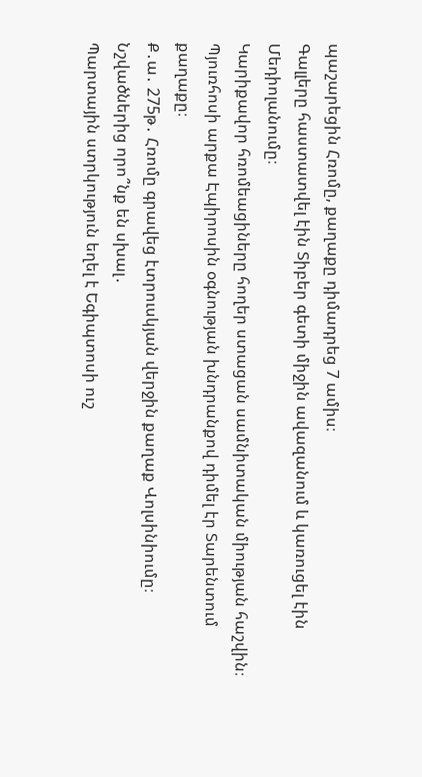պաշարեցին Հռոմը, քաղաքը դիմադրեց 7 ամիս։
Գալլերը հաստատվել էին Տիբեր գետի միջին ավազանում և կառուցել էին Մեդիոլանումը։
Կարիքավոր հռոմեացիները հողեր ստացան սամնիտական միության հաշվին։
Պյուռհոսի արքա Էպիրոսին օգնության խնդրանքով դիմել էր Տարենտում քաղաքը։
Ք․ա․ 275թ․ Հռոմը գրավեց էտրուսկյան վերջին քաղաք Վոլսինիումը։
Նշվածներից որո՞նք են սխալ․
Պարտային ստրկություն եղել է Եգիպտոսի ուշ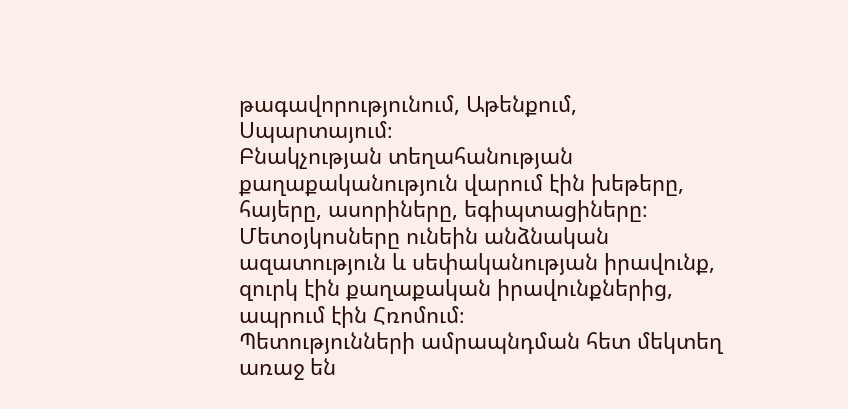թագավորությունում, Աթենքում, Սպարտայում։
Բնակչության տեղահանության քաղաքականություն վարում էին խեթերը, հայերը, ասորիները, եգիպտացիները։
Մետօյկոսները ունեին անձնական ազատություն և սեփականության իրավունք, զուրկ էին քաղաքական իրավունքներից, ապրում էին Հռոմում։
Պետությունների ամրապնդման հետ մեկտեղ առաջ են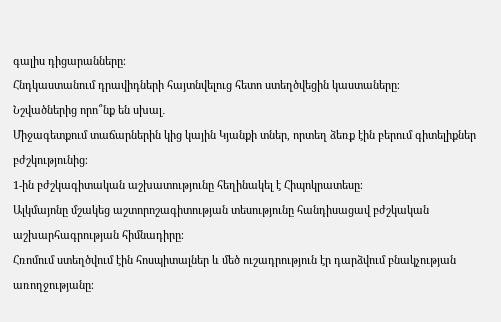գալիս դիցարանները։
Հնդկաստանում դրավիդների հայտնվելուց հետո ստեղծվեցին կաստաները։
Նշվածներից որո՞նք են սխալ․
Միջագետքում տաճարներին կից կային Կյանքի տներ, որտեղ ձեռք էին բերում գիտելիքներ բժշկությունից։
1-ին բժշկագիտական աշխատությունը հեղինակել է Հիպոկրատեսը։
Ալկմայոնը մշակեց աշտորոշագիտության տեսությունը հանդիսացավ բժշկական աշխարհագրության հիմնադիրը։
Հռոմում ստեղծվում էին հոսպիտալներ և մեծ ուշադրություն էր դարձվում բնակչության առողջությանը։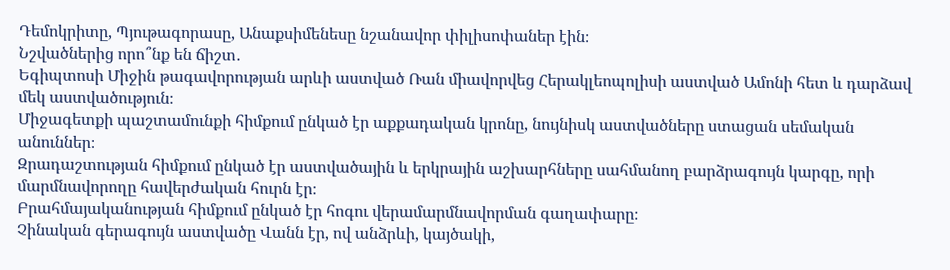Դեմոկրիտը, Պյութագորասը, Անաքսիմենեսը նշանավոր փիլիսոփաներ էին։
Նշվածներից որո՞նք են ճիշտ․
Եգիպտոսի Միջին թագավորության արևի աստված Ռան միավորվեց Հերակլեոպոլիսի աստված Ամոնի հետ և դարձավ մեկ աստվածություն։
Միջագետքի պաշտամունքի հիմքում ընկած էր աքքադական կրոնը, նույնիսկ աստվածները ստացան սեմական անուններ։
Զրադաշտության հիմքում ընկած էր աստվածային և երկրային աշխարհները սահմանող բարձրագույն կարգը, որի մարմնավորողը հավերժական հուրն էր։
Բրահմայականության հիմքում ընկած էր հոգու վերամարմնավորման գաղափարը։
Չինական գերագույն աստվածը Վանն էր, ով անձրևի, կայծակի,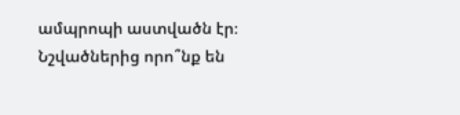ամպրոպի աստվածն էր։
Նշվածներից որո՞նք են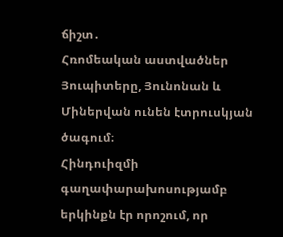ճիշտ․
Հռոմեական աստվածներ Յուպիտերը, Յունոնան և Միներվան ունեն էտրուսկյան ծագում։
Հինդուիզմի գաղափարախոսությամբ երկինքն էր որոշում, որ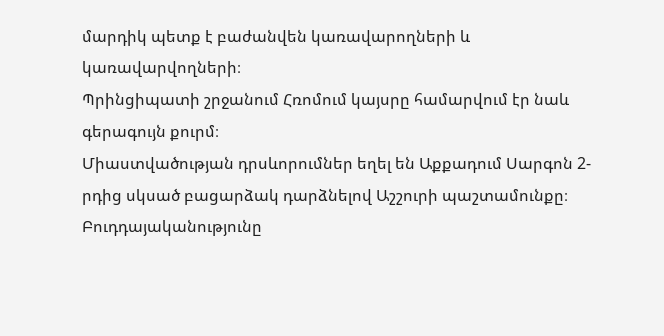մարդիկ պետք է բաժանվեն կառավարողների և կառավարվողների։
Պրինցիպատի շրջանում Հռոմում կայսրը համարվում էր նաև գերագույն քուրմ։
Միաստվածության դրսևորումներ եղել են Աքքադում Սարգոն 2-րդից սկսած բացարձակ դարձնելով Աշշուրի պաշտամունքը։
Բուդդայականությունը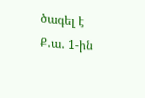ծագել է Ք․ա․ 1-ին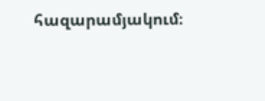հազարամյակում։